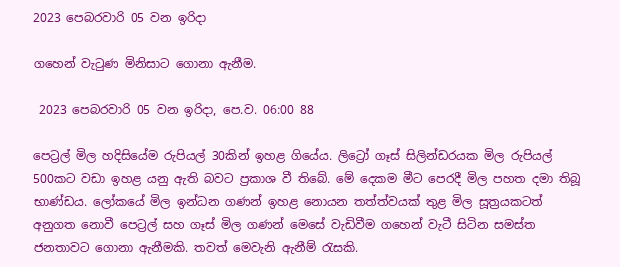2023 පෙබරවාරි 05 වන ඉරිදා

ගහෙන් වැටුණ මිනිසාට ගොනා ඇනීම.

 2023 පෙබරවාරි 05 වන ඉරිදා, පෙ.ව. 06:00 88

පෙට්‍රල් මිල හදිසියේම රුපියල් 30කින් ඉහළ ගියේය. ලිට්‍රෝ ගෑස් සිලින්ඩරයක මිල රුපියල් 500කට වඩා ඉහළ යනු ඇති බවට ප්‍රකාශ වී තිබේ. මේ දෙකම මීට පෙරදී මිල පහත දමා තිබූ භාණ්ඩය. ලෝකයේ මිල ඉන්ධන ගණන් ඉහළ නොයන තත්ත්වයක් තුළ මිල සූත්‍රයකටත් අනුගත නොවී පෙට්‍රල් සහ ගෑස් මිල ගණන් මෙසේ වැඩිවීම ගහෙන් වැටී සිටින සමස්ත ජනතාවට ගොනා ඇනීමකි. තවත් මෙවැනි ඇනීම් රැසකි.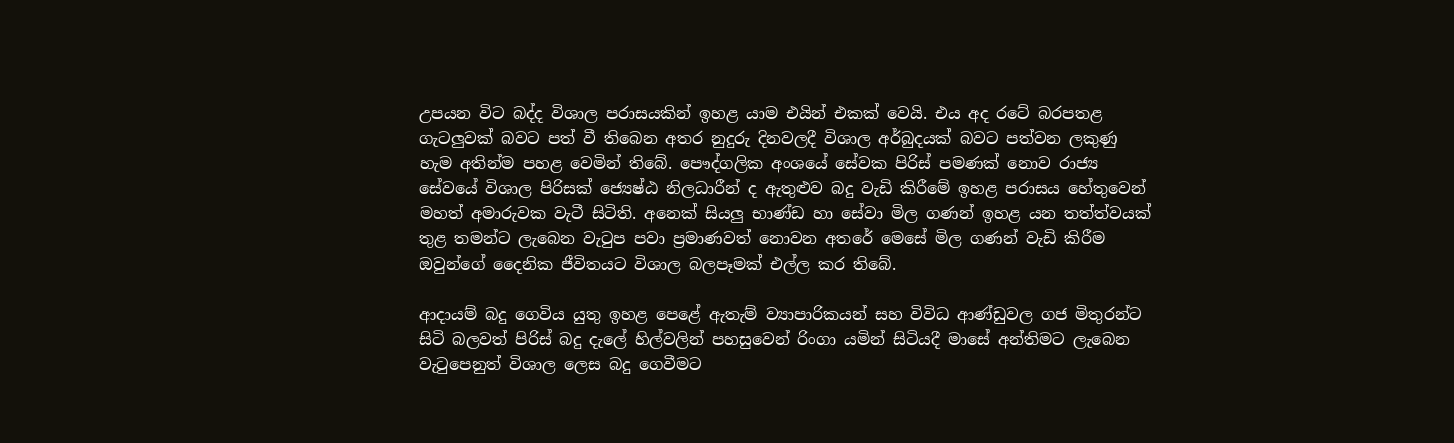උපයන විට බද්ද විශාල පරාසයකින් ඉහළ යාම එයින් එකක් වෙයි. එය අද රටේ බරපතළ ගැටලුවක් බවට පත් වී තිබෙන අතර නුදුරු දිනවලදී විශාල අර්බුදයක් බවට පත්වන ලකුණු හැම අතින්ම පහළ වෙමින් තිබේ. පෞද්ගලික අංශයේ සේවක පිරිස් පමණක් නොව රාජ්‍ය සේවයේ විශාල පිරිසක් ජ්‍යෙෂ්ඨ නිලධාරීන් ද ඇතුළුව බදු වැඩි කිරීමේ ඉහළ පරාසය හේතුවෙන් මහත් අමාරුවක වැටී සිටිති. අනෙක් සියලු භාණ්ඩ හා සේවා මිල ගණන් ඉහළ යන තත්ත්වයක් තුළ තමන්ට ලැබෙන වැටුප පවා ප්‍රමාණවත් නොවන අතරේ මෙසේ මිල ගණන් වැඩි කිරීම ඔවුන්ගේ දෛනික ජීවිතයට විශාල බලපෑමක් එල්ල කර තිබේ.

ආදායම් බදු ගෙවිය යුතු ඉහළ පෙළේ ඇතැම් ව්‍යාපාරිකයන් සහ විවිධ ආණ්ඩුවල ගජ මිතුරන්ට සිටි බලවත් පිරිස් බදු දැලේ හිල්වලින් පහසුවෙන් රිංගා යමින් සිටියදී මාසේ අන්තිමට ලැබෙන වැටුපෙනුත් විශාල ලෙස බදු ගෙවීමට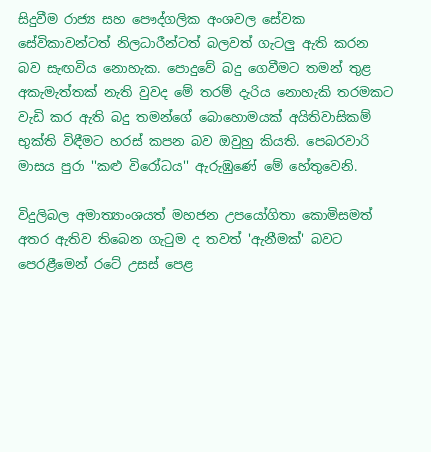සිදුවීම රාජ්‍ය සහ පෞද්ගලික අංශවල සේවක සේවිකාවන්ටත් නිලධාරීන්ටත් බලවත් ගැටලු ඇති කරන බව සැඟවිය නොහැක. පොදුවේ බදු ගෙවීමට තමන් තුළ අකැමැත්තක් නැති වුවද මේ තරම් දැරිය නොහැකි තරමකට වැඩි කර ඇති බදු තමන්ගේ බොහොමයක් අයිතිවාසිකම් භුක්ති විඳීමට හරස් කපන බව ඔවුහු කියති. පෙබරවාරි මාසය පුරා ''කළු විරෝධය'' ඇරුඹුණේ මේ හේතුවෙනි.

විදුලිබල අමාත්‍යාංශයත් මහජන උපයෝගිතා කොමිසමත් අතර ඇතිව තිබෙන ගැටුම ද තවත් 'ඇනීමක්' බවට පෙරළීමෙන් රටේ උසස් පෙළ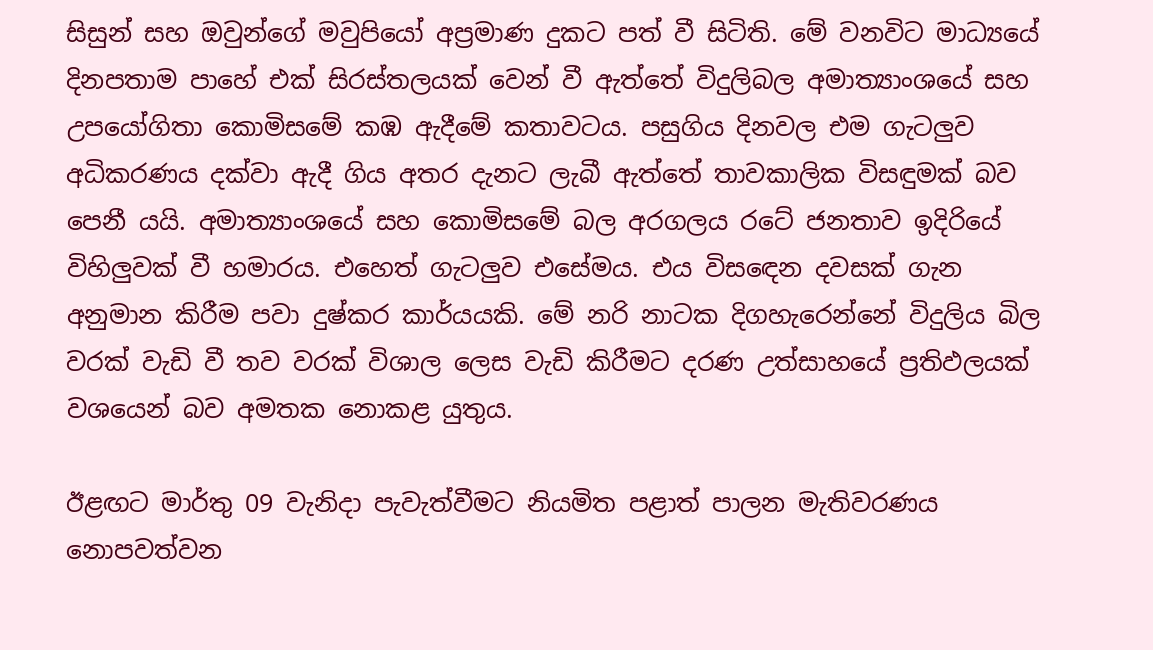සිසුන් සහ ඔවුන්ගේ මවුපියෝ අප්‍රමාණ දුකට පත් වී සිටිති. මේ වනවිට මාධ්‍යයේ දිනපතාම පාහේ එක් සිරස්තලයක් වෙන් වී ඇත්තේ විදුලිබල අමාත්‍යාංශයේ සහ උපයෝගිතා කොමිසමේ කඹ ඇදීමේ කතාවටය. පසුගිය දිනවල එම ගැටලුව අධිකරණය දක්වා ඇදී ගිය අතර දැනට ලැබී ඇත්තේ තාවකාලික විසඳුමක් බව පෙනී යයි. අමාත්‍යාංශයේ සහ කොමිසමේ බල අරගලය රටේ ජනතාව ඉදිරියේ විහිලුවක් වී හමාරය. එහෙත් ගැටලුව එසේමය. එය විසඳෙන දවසක් ගැන අනුමාන කිරීම පවා දුෂ්කර කාර්යයකි. මේ නරි නාටක දිගහැරෙන්නේ විදුලිය බිල වරක් වැඩි වී තව වරක් විශාල ලෙස වැඩි කිරීමට දරණ උත්සාහයේ ප්‍රතිඵලයක් වශයෙන් බව අමතක නොකළ යුතුය.

ඊළඟට මාර්තු 09 වැනිදා පැවැත්වීමට නියමිත පළාත් පාලන මැතිවරණය නොපවත්වන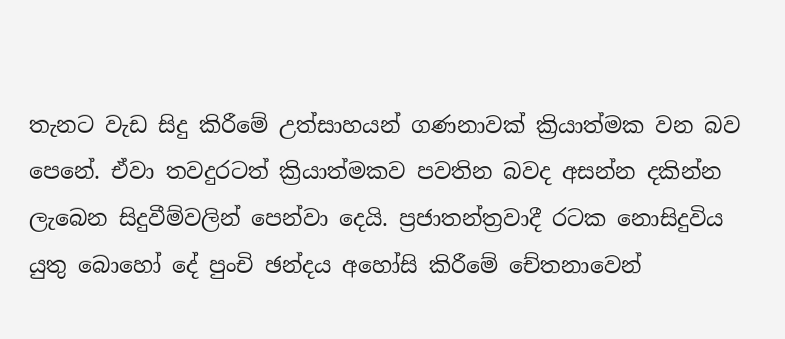තැනට වැඩ සිදු කිරීමේ උත්සාහයන් ගණනාවක් ක්‍රියාත්මක වන බව පෙනේ. ඒවා තවදුරටත් ක්‍රියාත්මකව පවතින බවද අසන්න දකින්න ලැබෙන සිදුවීම්වලින් පෙන්වා දෙයි. ප්‍රජාතන්ත්‍රවාදී රටක නොසිදුවිය යුතු බොහෝ දේ පුංචි ඡන්දය අහෝසි කිරීමේ චේතනාවෙන්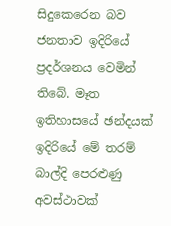සිදුකෙරෙන බව ජනතාව ඉදිරියේ ප්‍රදර්ශනය වෙමින් තිබේ. මෑත ඉතිහාසයේ ඡන්දයක් ඉදිරියේ මේ තරම් බාල්දි පෙරළුණු අවස්ථාවක්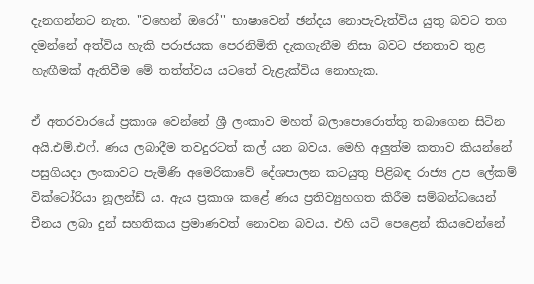දැනගන්නට නැත. ''වහෙන් ඔරෝ'' භාෂාවෙන් ඡන්දය නොපැවැත්විය යුතු බවට තග දමන්නේ අත්විය හැකි පරාජයක පෙරනිමිති දැකගැනීම නිසා බවට ජනතාව තුළ හැඟීමක් ඇතිවීම මේ තත්ත්වය යටතේ වැළැක්විය නොහැක.

ඒ අතරවාරයේ ප්‍රකාශ වෙන්නේ ශ්‍රී ලංකාව මහත් බලාපොරොත්තු තබාගෙන සිටින අයි.එම්.එෆ්. ණය ලබාදීම තවදුරටත් කල් යන බවය. මෙහි අලුත්ම කතාව කියන්නේ පසුගියදා ලංකාවට පැමිණි අමෙරිකාවේ දේශපාලන කටයුතු පිළිබඳ රාජ්‍ය උප ලේකම් වික්ටෝරියා නූලන්ඩ් ය. ඇය ප්‍රකාශ කළේ ණය ප්‍රතිව්‍යුහගත කිරීම සම්බන්ධයෙන් චීනය ලබා දුන් සහතිකය ප්‍රමාණවත් නොවන බවය. එහි යටි පෙළෙන් කියවෙන්නේ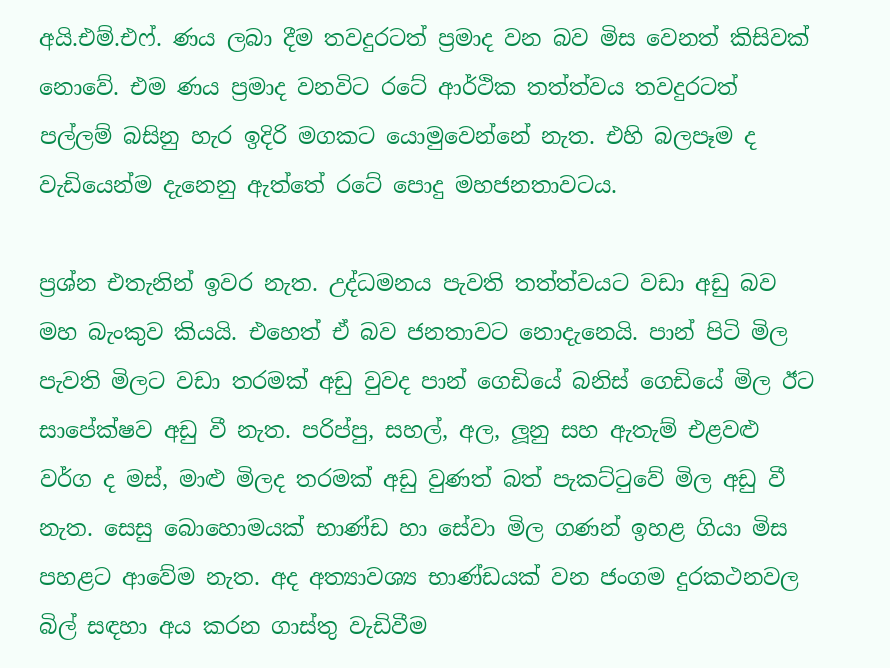අයි.එම්.එෆ්. ණය ලබා දීම තවදුරටත් ප්‍රමාද වන බව මිස වෙනත් කිසිවක් නොවේ. එම ණය ප්‍රමාද වනවිට රටේ ආර්ථික තත්ත්වය තවදුරටත් පල්ලම් බසිනු හැර ඉදිරි මගකට යොමුවෙන්නේ නැත. එහි බලපෑම ද වැඩියෙන්ම දැනෙනු ඇත්තේ රටේ පොදු මහජනතාවටය.

ප්‍රශ්න එතැනින් ඉවර නැත. උද්ධමනය පැවති තත්ත්වයට වඩා අඩු බව මහ බැංකුව කියයි. එහෙත් ඒ බව ජනතාවට නොදැනෙයි. පාන් පිටි මිල පැවති මිලට වඩා තරමක් අඩු වුවද පාන් ගෙඩියේ බනිස් ගෙඩියේ මිල ඊට සාපේක්ෂව අඩු වී නැත. පරිප්පු, සහල්, අල, ලූනු සහ ඇතැම් එළවළු වර්ග ද මස්, මාළු මිලද තරමක් අඩු වුණත් බත් පැකට්ටුවේ මිල අඩු වී නැත. සෙසු බොහොමයක් භාණ්ඩ හා සේවා මිල ගණන් ඉහළ ගියා මිස පහළට ආවේම නැත. අද අත්‍යාවශ්‍ය භාණ්ඩයක් වන ජංගම දුරකථනවල බිල් සඳහා අය කරන ගාස්තු වැඩිවීම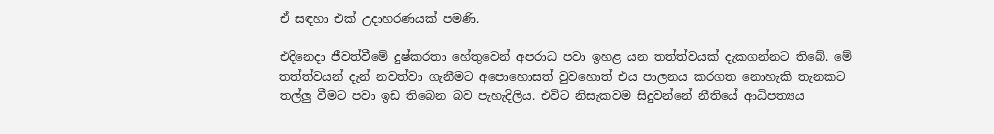ඒ සඳහා එක් උදාහරණයක් පමණි.

එදිනෙදා ජීවත්වීමේ දුෂ්කරතා හේතුවෙන් අපරාධ පවා ඉහළ යන තත්ත්වයක් දැකගන්නට තිබේ. මේ තත්ත්වයන් දැන් නවත්වා ගැනීමට අපොහොසත් වුවහොත් එය පාලනය කරගත නොහැකි තැනකට තල්ලු වීමට පවා ඉඩ තිබෙන බව පැහැදිලිය. එවිට නිසැකවම සිදුවන්නේ නීතියේ ආධිපත්‍යය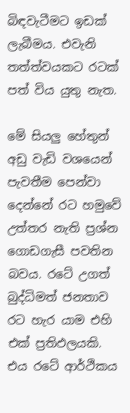බිඳවැටීමට ඉඩක් ලැබීමය. එවැනි තත්ත්වයකට රටක් පත් විය යුතු නැත.

මේ සියලු හේතුන් අඩු වැඩි වශයෙන් පැවතීම පෙන්වා දෙන්නේ රට හමුවේ උත්තර නැති ප්‍රශ්න ගොඩගැසී පවතින බවය. රටේ උගත් බුද්ධිමත් ජනතාව රට හැර යාම එහි එක් ප්‍රතිඵලයකි. එය රටේ ආර්ථිකය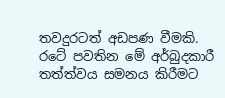තවදුරටත් අඩපණ වීමකි. රටේ පවතින මේ අර්බුදකාරී තත්ත්වය සමනය කිරීමට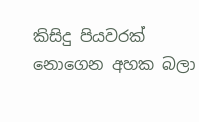කිසිදු පියවරක් නොගෙන අහක බලා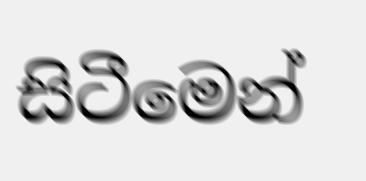සිටීමෙන්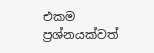එකම ප්‍රශ්නයක්වත්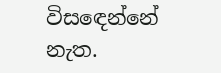විසඳෙන්නේ නැත.